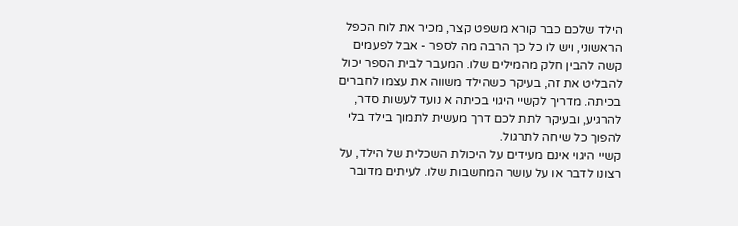הילד שלכם כבר קורא משפט קצר, מכיר את לוח הכפל הראשוני, ויש לו כל כך הרבה מה לספר - אבל לפעמים קשה להבין חלק מהמילים שלו. המעבר לבית הספר יכול להבליט את זה, בעיקר כשהילד משווה את עצמו לחברים בכיתה. מדריך לקשיי היגוי בכיתה א נועד לעשות סדר, להרגיע, ובעיקר לתת לכם דרך מעשית לתמוך בילד בלי להפוך כל שיחה לתרגול.
קשיי היגוי אינם מעידים על היכולת השכלית של הילד, על רצונו לדבר או על עושר המחשבות שלו. לעיתים מדובר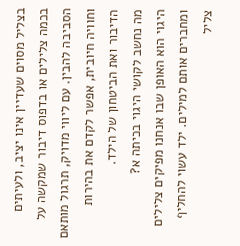בצליל מסוים שעדיין אינו יציב, ולעיתים בכמה צלילים או בדפוס דיבור שמקשה על הסביבה להבין. עם ליווי מדויק, תרגול מותאם וחוויה חיובית, אפשר לקדם את בהירות הדיבור ואת הביטחון של הילד.
מה נחשב לקושי היגוי בכיתה א?
היגוי הוא האופן שבו אנחנו מפיקים צלילים ומחברים אותם למילים. ילד עשוי להחליף צליל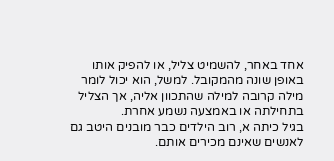אחד באחר, להשמיט צליל, או להפיק אותו באופן שונה מהמקובל. למשל, הוא יכול לומר מילה קרובה למילה שהתכוון אליה, אך הצליל בתחילתה או באמצעה נשמע אחרת.
בגיל כיתה א, רוב הילדים כבר מובנים היטב גם לאנשים שאינם מכירים אותם.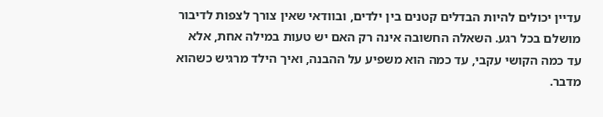עדיין יכולים להיות הבדלים קטנים בין ילדים, ובוודאי שאין צורך לצפות לדיבור מושלם בכל רגע. השאלה החשובה אינה רק האם יש טעות במילה אחת, אלא עד כמה הקושי עקבי, עד כמה הוא משפיע על ההבנה, ואיך הילד מרגיש כשהוא מדבר.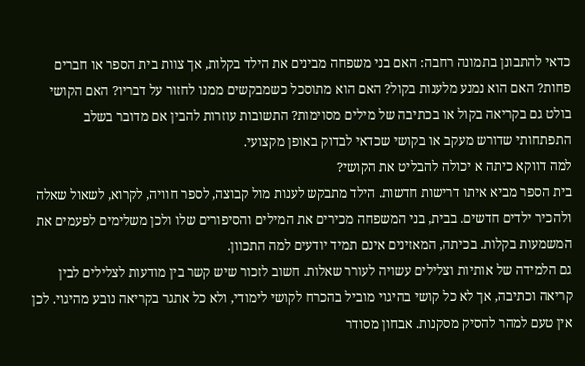כדאי להתבונן בתמונה רחבה: האם בני משפחה מבינים את הילד בקלות, אך צוות בית הספר או חברים פחות? האם הוא נמנע מלענות בקול? האם הוא מתוסכל כשמבקשים ממנו לחזור על דבריו? האם הקושי בולט גם בקריאה בקול או בכתיבה של מילים מסוימות? התשובות עוזרות להבין אם מדובר בשלב התפתחותי שדורש מעקב או בקושי שכדאי לבדוק באופן מקצועי.
למה דווקא כיתה א יכולה להבליט את הקושי?
בית הספר מביא איתו דרישות חדשות. הילד מתבקש לענות מול קבוצה, לספר חוויה, לקרוא, לשאול שאלה ולהכיר ילדים חדשים. בבית, בני המשפחה מכירים את המילים והסיפורים שלו ולכן משלימים לפעמים את המשמעות בקלות. בכיתה, המאזינים אינם תמיד יודעים למה התכוון.
גם הלמידה של אותיות וצלילים עשויה לעורר שאלות. חשוב לזכור שיש קשר בין מודעות לצלילים לבין קריאה וכתיבה, אך לא כל קושי בהיגוי מוביל בהכרח לקושי לימודי, ולא כל אתגר בקריאה נובע מהיגוי. לכן אין טעם למהר להסיק מסקנות. אבחון מסודר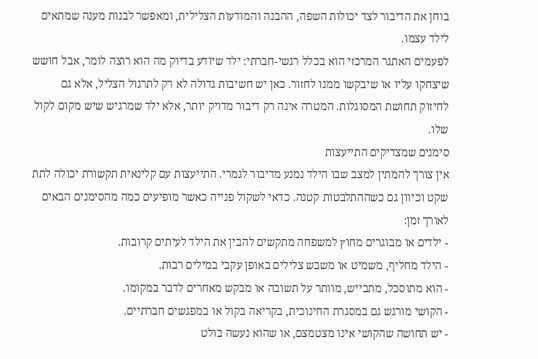בוחן את הדיבור לצד יכולות השפה, ההבנה והמודעות הצלילית, ומאפשר לבנות מענה שמתאים לילד עצמו.
לפעמים האתגר המרכזי הוא בכלל רגשי-חברתי: ילד שיודע בדיוק מה הוא רוצה לומר, אבל חושש שיצחקו עליו או שיבקשו ממנו לחזור. כאן יש חשיבות גדולה לא רק לתרגול הצליל, אלא גם לחיזוק תחושת המסוגלות. המטרה אינה רק דיבור מדויק יותר, אלא ילד שמרגיש שיש מקום לקול שלו.
סימנים שמצדיקים התייעצות
אין צורך להמתין למצב שבו הילד נמנע מדיבור לגמרי. התייעצות עם קלינאית תקשורת יכולה לתת שקט וכיוון גם כשההתלבטות קטנה. כדאי לשקול פנייה כאשר מופיעים כמה מהסימנים הבאים לאורך זמן:
- ילדים או מבוגרים מחוץ למשפחה מתקשים להבין את הילד לעיתים קרובות.
- הילד מחליף, משמיט או משבש צלילים באופן עקבי במילים רבות.
- הוא מתוסכל, מתבייש, מוותר על תשובה או מבקש מאחרים לדבר במקומו.
- הקושי מורגש גם במסגרת החינוכית, בקריאה בקול או במפגשים חברתיים.
- יש תחושה שהקושי אינו מצטמצם, או שהוא נעשה בולט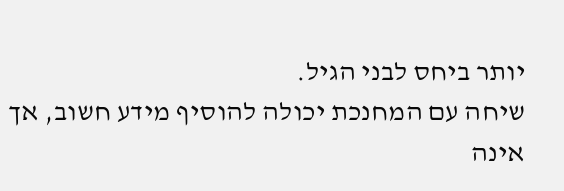יותר ביחס לבני הגיל.
שיחה עם המחנכת יכולה להוסיף מידע חשוב, אך אינה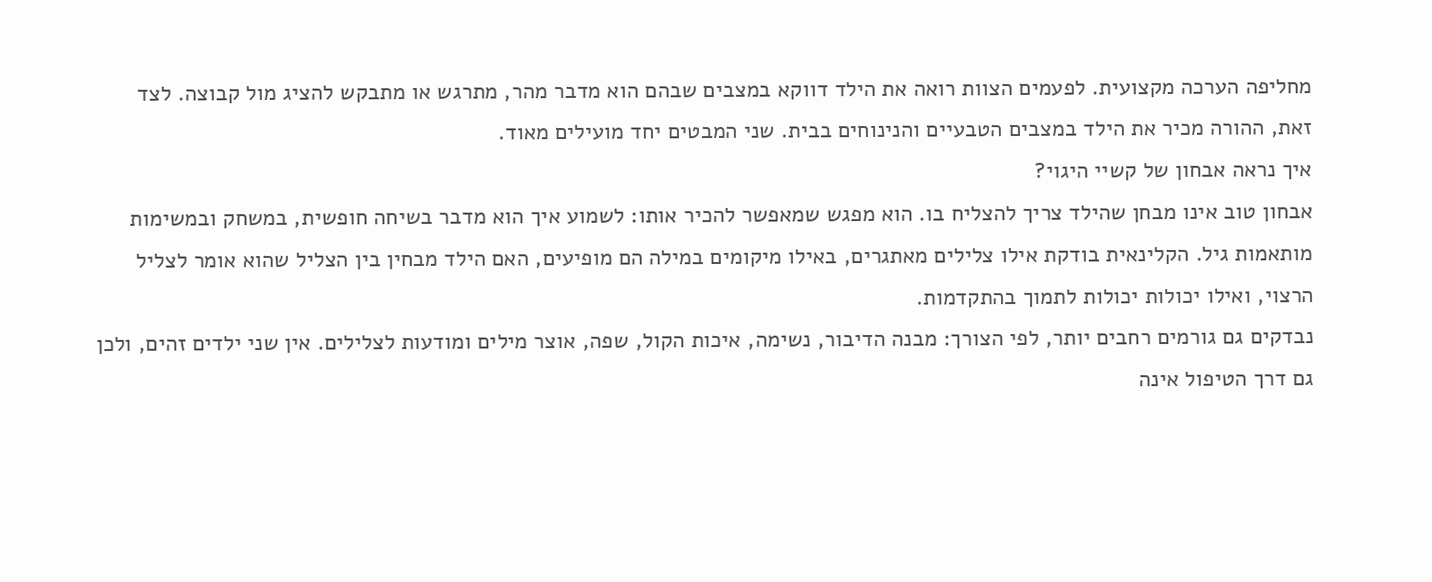מחליפה הערכה מקצועית. לפעמים הצוות רואה את הילד דווקא במצבים שבהם הוא מדבר מהר, מתרגש או מתבקש להציג מול קבוצה. לצד זאת, ההורה מכיר את הילד במצבים הטבעיים והנינוחים בבית. שני המבטים יחד מועילים מאוד.
איך נראה אבחון של קשיי היגוי?
אבחון טוב אינו מבחן שהילד צריך להצליח בו. הוא מפגש שמאפשר להכיר אותו: לשמוע איך הוא מדבר בשיחה חופשית, במשחק ובמשימות מותאמות גיל. הקלינאית בודקת אילו צלילים מאתגרים, באילו מיקומים במילה הם מופיעים, האם הילד מבחין בין הצליל שהוא אומר לצליל הרצוי, ואילו יכולות יכולות לתמוך בהתקדמות.
נבדקים גם גורמים רחבים יותר, לפי הצורך: מבנה הדיבור, נשימה, איכות הקול, שפה, אוצר מילים ומודעות לצלילים. אין שני ילדים זהים, ולכן גם דרך הטיפול אינה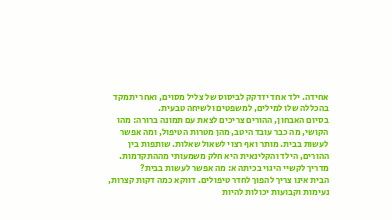אחידה. ילד אחד יזדקק לביסוס של צליל מסוים, ואחר יתמקד בהכללה שלו למילים, למשפטים ולשיחה טבעית.
בסיום האבחון, ההורים צריכים לצאת עם תמונה ברורה: מהו הקושי, מה כבר עובד היטב, מהן מטרות הטיפול, ומה אפשר לעשות בבית. מותר ואף רצוי לשאול שאלות. שותפות בין ההורים, הילד והקלינאית היא חלק משמעותי מההתקדמות.
מדריך לקשיי היגוי בכיתה א: מה אפשר לעשות בבית?
הבית אינו צריך להפוך לחדר טיפולים. דווקא כמה דקות קצרות, נעימות וקבועות יכולות להיות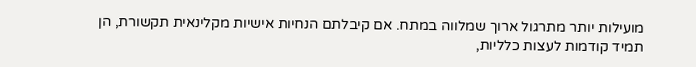מועילות יותר מתרגול ארוך שמלווה במתח. אם קיבלתם הנחיות אישיות מקלינאית תקשורת, הן תמיד קודמות לעצות כלליות,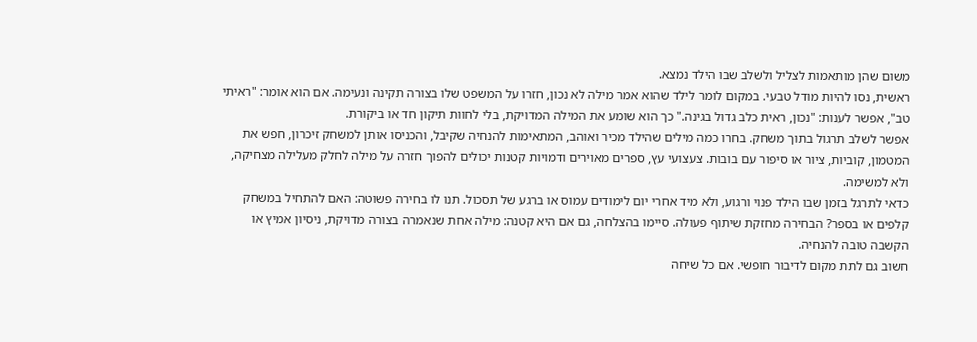משום שהן מותאמות לצליל ולשלב שבו הילד נמצא.
ראשית, נסו להיות מודל טבעי. במקום לומר לילד שהוא אמר מילה לא נכון, חזרו על המשפט שלו בצורה תקינה ונעימה. אם הוא אומר: "ראיתי טב", אפשר לענות: "נכון, ראית כלב גדול בגינה." כך הוא שומע את המילה המדויקת, בלי לחוות תיקון חד או ביקורת.
אפשר לשלב תרגול בתוך משחק. בחרו כמה מילים שהילד מכיר ואוהב, המתאימות להנחיה שקיבל, והכניסו אותן למשחק זיכרון, חפש את המטמון, קוביות, ציור או סיפור עם בובות. צעצועי עץ, ספרים מאוירים ודמויות קטנות יכולים להפוך חזרה על מילה לחלק מעלילה מצחיקה, ולא למשימה.
כדאי לתרגל בזמן שבו הילד פנוי ורגוע, ולא מיד אחרי יום לימודים עמוס או ברגע של תסכול. תנו לו בחירה פשוטה: האם להתחיל במשחק קלפים או בספר? הבחירה מחזקת שיתוף פעולה. סיימו בהצלחה, גם אם היא קטנה: מילה אחת שנאמרה בצורה מדויקת, ניסיון אמיץ או הקשבה טובה להנחיה.
חשוב גם לתת מקום לדיבור חופשי. אם כל שיחה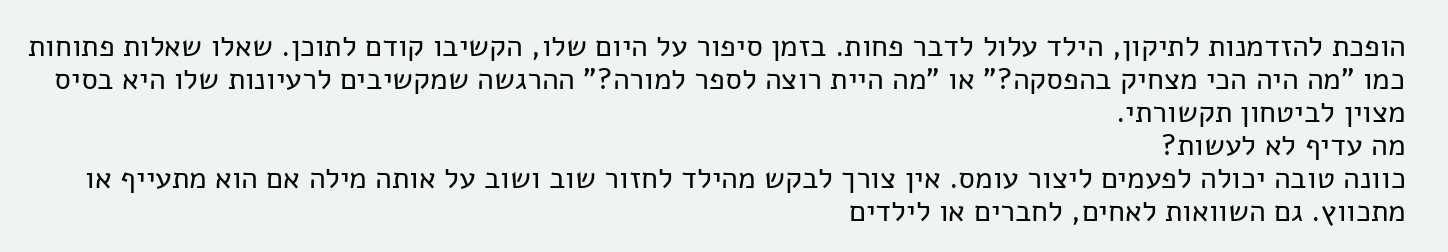הופכת להזדמנות לתיקון, הילד עלול לדבר פחות. בזמן סיפור על היום שלו, הקשיבו קודם לתוכן. שאלו שאלות פתוחות כמו "מה היה הכי מצחיק בהפסקה?" או "מה היית רוצה לספר למורה?" ההרגשה שמקשיבים לרעיונות שלו היא בסיס מצוין לביטחון תקשורתי.
מה עדיף לא לעשות?
כוונה טובה יכולה לפעמים ליצור עומס. אין צורך לבקש מהילד לחזור שוב ושוב על אותה מילה אם הוא מתעייף או מתכווץ. גם השוואות לאחים, לחברים או לילדים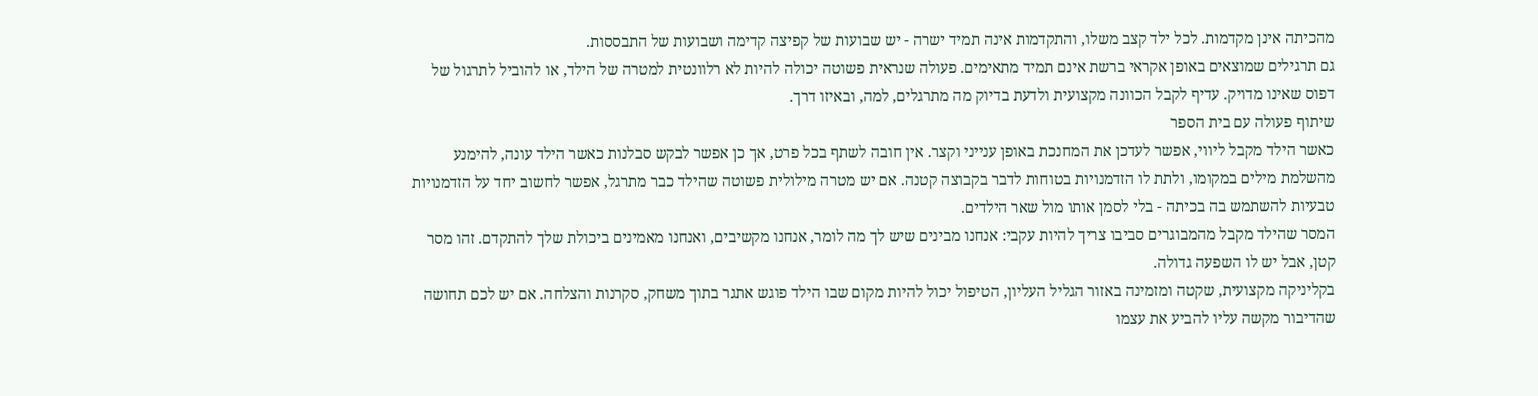מהכיתה אינן מקדמות. לכל ילד קצב משלו, והתקדמות אינה תמיד ישרה - יש שבועות של קפיצה קדימה ושבועות של התבססות.
גם תרגילים שמוצאים באופן אקראי ברשת אינם תמיד מתאימים. פעולה שנראית פשוטה יכולה להיות לא רלוונטית למטרה של הילד, או להוביל לתרגול של דפוס שאינו מדויק. עדיף לקבל הכוונה מקצועית ולדעת בדיוק מה מתרגלים, למה, ובאיזו דרך.
שיתוף פעולה עם בית הספר
כאשר הילד מקבל ליווי, אפשר לעדכן את המחנכת באופן ענייני וקצר. אין חובה לשתף בכל פרט, אך כן אפשר לבקש סבלנות כאשר הילד עונה, להימנע מהשלמת מילים במקומו, ולתת לו הזדמנויות בטוחות לדבר בקבוצה קטנה. אם יש מטרה מילולית פשוטה שהילד כבר מתרגל, אפשר לחשוב יחד על הזדמנויות טבעיות להשתמש בה בכיתה - בלי לסמן אותו מול שאר הילדים.
המסר שהילד מקבל מהמבוגרים סביבו צריך להיות עקבי: אנחנו מבינים שיש לך מה לומר, אנחנו מקשיבים, ואנחנו מאמינים ביכולת שלך להתקדם. זהו מסר קטן, אבל יש לו השפעה גדולה.
בקליניקה מקצועית, שקטה ומזמינה באזור הגליל העליון, הטיפול יכול להיות מקום שבו הילד פוגש אתגר בתוך משחק, סקרנות והצלחה. אם יש לכם תחושה שהדיבור מקשה עליו להביע את עצמו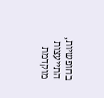בחופשיות, התייעצות מוקדמת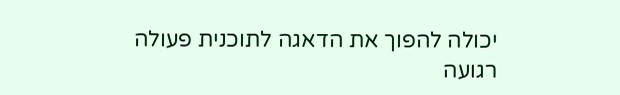יכולה להפוך את הדאגה לתוכנית פעולה רגועה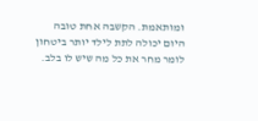ומותאמת. הקשבה אחת טובה היום יכולה לתת לילד יותר ביטחון לומר מחר את כל מה שיש לו בלב.